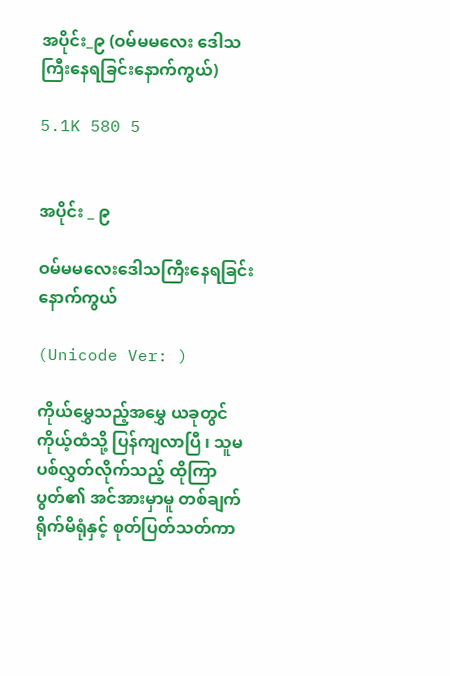အပိုင်း_၉ (ဝမ်မမလေး ဒေါသကြီးနေရခြင်းနောက်ကွယ်)

5.1K 580 5


အပိုင်း _ ၉

ဝမ်မမလေးဒေါသကြီးနေရခြင်းနောက်ကွယ်

(Unicode Ver: )

ကိုယ်မွှေသည့်အမွှေ ယခုတွင် ကိုယ့်ထံသို့ ပြန်ကျလာပြီ ၊ သူမ ပစ်လွှတ်လိုက်သည့် ထိုကြာပွတ်၏ အင်အားမှာမူ တစ်ချက်ရိုက်မိရုံနှင့် စုတ်ပြတ်သတ်ကာ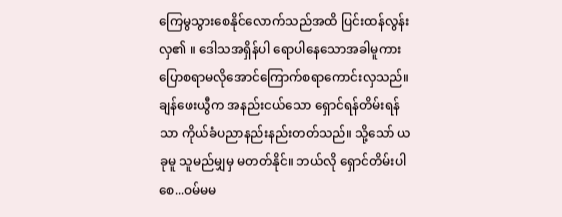ကြေမွသွားစေနိုင်လောက်သည်အထိ ပြင်းထန်လွန်းလှ၏ ။ ဒေါသအရှိန်ပါ ရောပါနေသောအခါမူကား ပြောစရာမလိုအောင်ကြောက်စရာကောင်းလှသည်။
ချန်ဖေးယွီက အနည်းငယ်သော ရှောင်ရန်တိမ်းရန်သာ ကိုယ်ခံပညာနည်းနည်းတတ်သည်။ သို့သော် ယခုမူ သူမည်မျှမှ မတတ်နိုင်။ ဘယ်လို ရှောင်တိမ်းပါစေ...ဝမ်မမ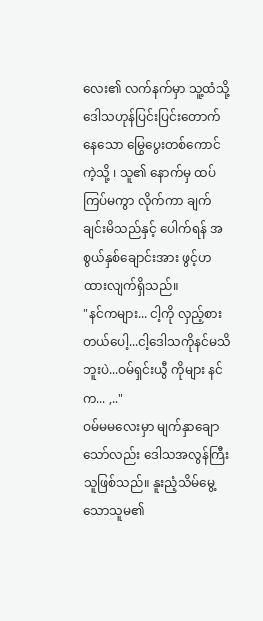လေး၏ လက်နက်မှာ သူ့ထံသို့ ဒေါသဟုန်ပြင်းပြင်းတောက်နေသော မြွေပွေးတစ်ကောင်ကဲ့သို့ ၊ သူ၏ နောက်မှ ထပ်ကြပ်မကွာ လိုက်ကာ ချက်ချင်းမိသည်နှင့် ပေါက်ရန် အစွယ်နှစ်ချောင်းအား ဖွင့်ဟထားလျက်ရှိသည်။
"နင်ကများ... ငါ့ကို လှည့်စားတယ်ပေါ့...ငါ့ဒေါသကိုနင်မသိဘူးပဲ...ဝမ်ရှင်းယွီ ကိုများ နင်က... ,.."
ဝမ်မမလေးမှာ မျက်နှာချောသော်လည်း ဒေါသအလွန်ကြီးသူဖြစ်သည်။ နူးညံ့သိမ်မွေ့သောသူမ၏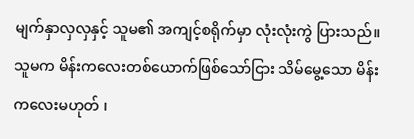မျက်နှာလှလှနှင့် သူမ၏ အကျင့်စရိုက်မှာ လုံးလုံးကွဲ ပြားသည်။ သူမက မိန်းကလေးတစ်ယောက်ဖြစ်သော်ငြား သိမ်မွေ့သော မိန်းကလေးမဟုတ် ၊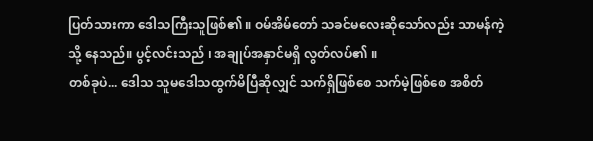ပြတ်သားကာ ဒေါသကြီးသူဖြစ်၏ ။ ဝမ်အိမ်တော် သခင်မလေးဆိုသော်လည်း သာမန်ကဲ့သို့ နေသည်။ ပွင့်လင်းသည် ၊ အချုပ်အနှာင်မရှိ လွတ်လပ်၏ ။
တစ်ခုပဲ... ဒေါသ သူမဒေါသထွက်မိပြီဆိုလျှင် သက်ရှိဖြစ်စေ သက်မဲ့ဖြစ်စေ အစိတ်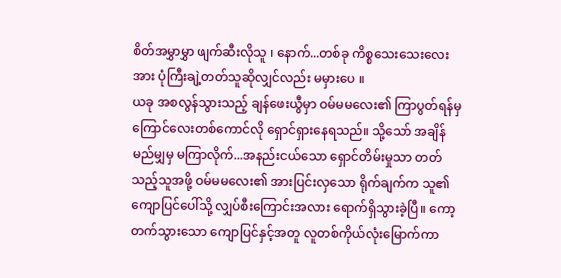စိတ်အမွှာမွှာ ဖျက်ဆီးလိုသူ ၊ နောက်...တစ်ခု ကိစ္စသေးသေးလေးအား ပုံကြီးချဲ့တတ်သူဆိုလျှင်လည်း မမှားပေ ။
ယခု အစလွန်သွားသည့် ချန်ဖေးယွီမှာ ဝမ်မမလေး၏ ကြာပွတ်ရန်မှ ကြောင်လေးတစ်ကောင်လို ရှောင်ရှားနေရသည်။ သို့သော် အချိန်မည်မျှမှ မကြာလိုက်...အနည်းငယ်သော ရှောင်တိမ်းမှုသာ တတ်သည့်သူအဖို့ ဝမ်မမလေး၏ အားပြင်းလှသော ရိုက်ချက်က သူ၏ ကျောပြင်ပေါ်သို့ လျှပ်စီးကြောင်းအလား ရောက်ရှိသွားခဲ့ပြီ။ ကော့တက်သွားသော ကျောပြင်နှင့်အတူ လူတစ်ကိုယ်လုံးမြောက်ကာ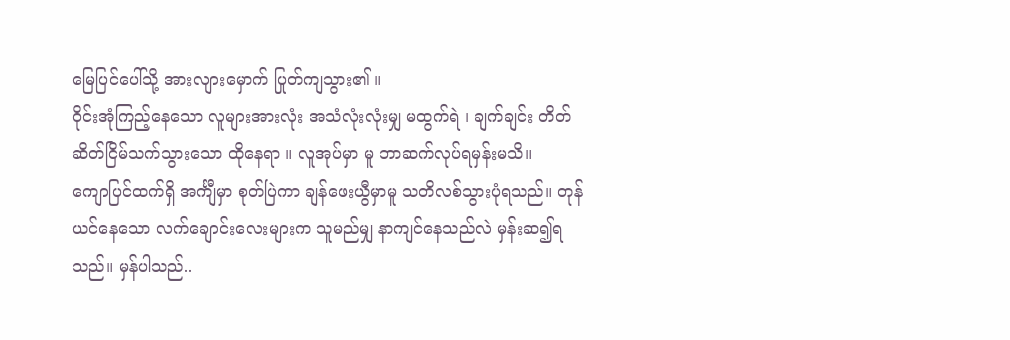မြေပြင်ပေါ်သို့ အားလျားမှောက် ပြုတ်ကျသွား၏ ။
ဝိုင်းအုံကြည့်နေသော လူများအားလုံး အသံလုံးလုံးမျှ မထွက်ရဲ ၊ ချက်ချင်း တိတ်ဆိတ်ငြိမ်သက်သွားသော ထိုနေရာ ။ လူအုပ်မှာ မူ ဘာဆက်လုပ်ရမှန်းမသိ။
ကျောပြင်ထက်ရှိ အင်္ကျီမှာ စုတ်ပြဲကာ ချန်ဖေးယွီမှာမူ သတိလစ်သွားပုံရသည်။ တုန်ယင်နေသော လက်ချောင်းလေးများက သူမည်မျှ နာကျင်နေသည်လဲ မှန်းဆ၍ရသည်။ မှန်ပါသည်..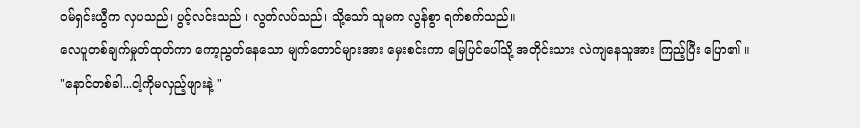ဝမ်ရှင်းယွီက လှပသည်၊ ပွင့်လင်းသည် ၊ လွတ်လပ်သည်၊ သို့သော် သူမက လွန်စွာ ရက်စက်သည်။
လေပူတစ်ချက်မှုတ်ထုတ်ကာ ကော့ညွတ်နေသော မျက်တောင်များအား မှေးစင်းကာ မြေပြင်ပေါ်သို့ အတိုင်းသား လဲကျနေသူအား ကြည့်ပြီး ပြော၏ ။
"နောင်တစ်ခါ...ငါ့ကိုမလှည့်ဖျားနဲ့ "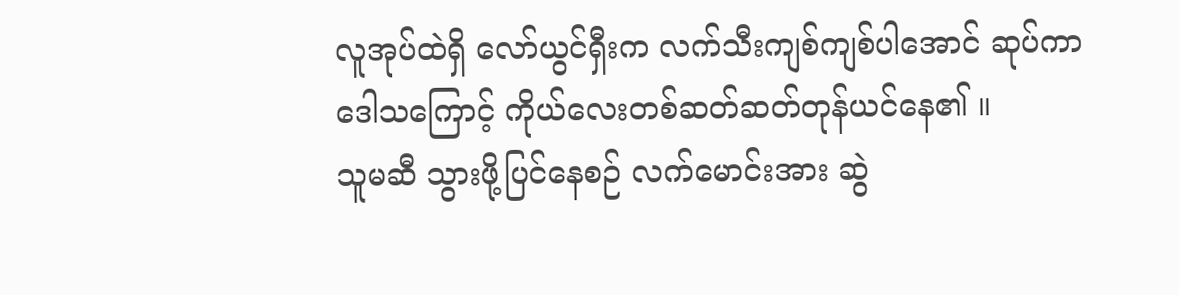လူအုပ်ထဲရှိ လော်ယွင်ရှီးက လက်သီးကျစ်ကျစ်ပါအောင် ဆုပ်ကာ ဒေါသကြောင့် ကိုယ်လေးတစ်ဆတ်ဆတ်တုန်ယင်နေ၏ ။
သူမဆီ သွားဖို့ပြင်နေစဉ် လက်မောင်းအား ဆွဲ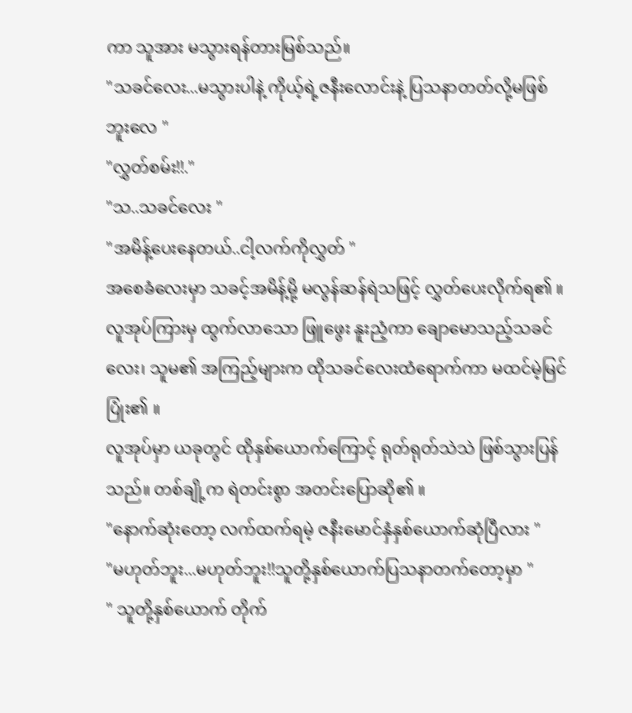ကာ သူအား မသွားရန်တားမြစ်သည်။
"သခင်လေး...မသွားပါနဲ့ ကိုယ့်ရဲ့ဇနီးလောင်းနဲ့ ပြသနာတတ်လို့မဖြစ်ဘူးလေ "
"လွှတ်စမ်း!!."
"သ..သခင်လေး "
"အမိန့်ပေးနေတယ်..ငါ့လက်ကိုလွှတ် "
အစေခံလေးမှာ သခင့်အမိန့်မို့ မလွန်ဆန်ရဲသဖြင့် လွှတ်ပေးလိုက်ရ၏ ။ လူအုပ်ကြားမှ ထွက်လာသော ဖြူဖွေး နူးညံ့ကာ ချောမောသည့်သခင်လေး၊ သူမ၏ အကြည့်များက ထိုသခင်လေးထံရောက်ကာ မထင်မဲ့မြင်ပြုံး၏ ။
လူအုပ်မှာ ယခုတွင် ထိုနှစ်ယောက်ကြောင့် ရုတ်ရုတ်သဲသဲ ဖြစ်သွားပြန်သည်။ တစ်ချို့က ရဲတင်းစွာ အတင်းပြောဆို၏ ။
"နောက်ဆုံးတော့ လက်ထက်ရမဲ့ ဇနီးမောင်နှံနှစ်ယောက်ဆုံပြီလား "
"မဟုတ်ဘူး...မဟုတ်ဘူး!!သူတို့နှစ်ယောက်ပြသနာတက်တော့မှာ "
" သူတို့နှစ်ယောက် တိုက်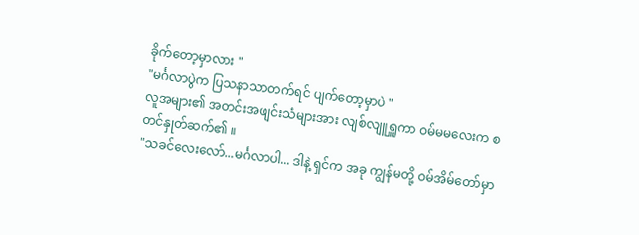ခိုက်တော့မှာလား "
"မင်္ဂလာပွဲက ပြသနာသာတက်ရင် ပျက်တော့မှာပဲ "
လူအများ၏ အတင်းအဖျင်းသံများအား လျစ်လျူရှူကာ ဝမ်မမလေးက စတင်နှုတ်ဆက်၏ ။
"သခင်လေးလော်...မင်္ဂလာပါ... ဒါနဲ့ ရှင်က အခု ကျွန်မတို့ ဝမ်အိမ်တော်မှာ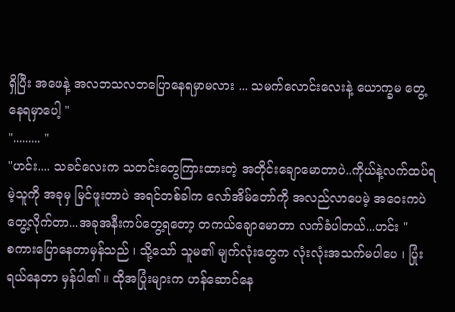ရှိပြီး အဖေနဲ့ အလဘသလဘပြောနေရမှာမလား ... သမက်လောင်းလေးနဲ့ ယောက္ခမ တွေ့နေရမှာပေါ့ "
"......... "
"ဟင်း.... သခင်လေးက သတင်းတွေကြားထားတဲ့ အတိုင်းချောမောတာပဲ..ကိုယ်နဲ့လက်ထပ်ရမဲ့သူကို အခုမှ မြင်ဖူးတာပဲ အရင်တစ်ခါက လော်အိမ်တော်ကို အလည်လာပေမဲ့ အဝေးကပဲ တွေ့လိုက်တာ...အခုအနီးကပ်တွေ့ရတော့ တကယ်ချောမောတာ လက်ခံပါတယ်...ဟင်း "
စကားပြောနေတာမှန်သည် ၊ သို့သော် သူမ၏ မျက်လုံးတွေက လုံးလုံးအသက်မပါပေ ၊ ပြုံးရယ်နေတာ မှန်ပါ၏ ။ ထိုအပြုံးများက ဟန်ဆောင်နေ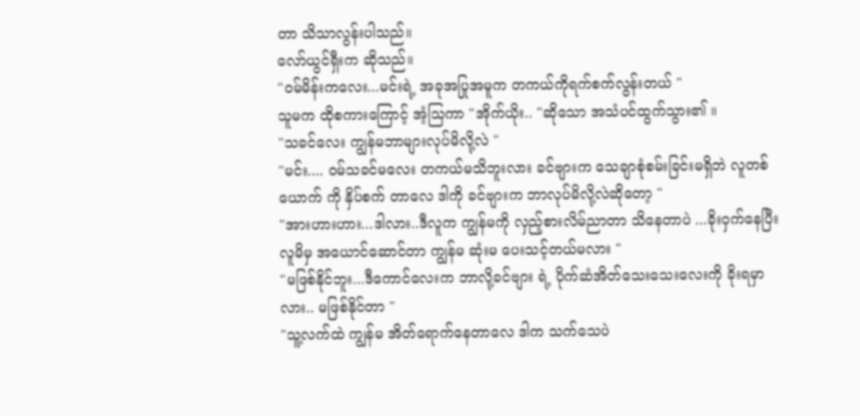တာ သိသာလွန်းပါသည်။
လော်ယွင်ရှီးက ဆိုသည်။
"ဝမ်မိန်းကလေး...မင်းရဲ့ အခုအပြုအမူက တကယ်ကိုရက်စက်လွန်းတယ် "
သူမက ထိုစကားကြောင့် အံ့သြကာ "အိုက်ယိုး.. "ဆိုသော အသံပင်ထွက်သွား၏ ။
"သခင်လေး ကျွန်မဘာများလုပ်မိလို့လဲ "
"မင်း.... ဝမ်သခင်မလေး တကယ်မသိဘူးလား ခင်ဗျားက သေချာစုံစမ်းခြင်းမရှိဘဲ လူတစ်ယောက် ကို နှိပ်စက် တာလေ ဒါကို ခင်ဗျားက ဘာလုပ်မိလို့လဲဆိုတော့ "
"အားဟားဟား...ဒါလား..ဒီလူက ကျွန်မကို လှည့်စားလိမ်ညာတာ သိနေတာပဲ ...ခိုးဝှက်နေပြီး လူမိမှ အယောင်ဆောင်တာ ကျွန်မ ဆုံးမ ပေးသင့်တယ်မလား "
"မဖြစ်နိုင်ဘူး...ဒီကောင်လေးက ဘာလို့ခင်ဗျား ရဲ့ ပိုက်ဆံအိတ်သေးသေးလေးကို ခိုးရမှာလား.. မဖြစ်နိုင်တာ "
"သူ့လက်ထဲ ကျွန်မ အိတ်ရောက်နေတာလေ ဒါက သက်သေပဲ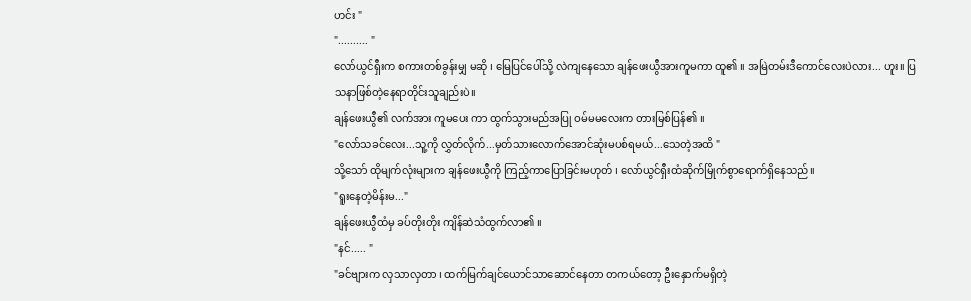ဟင်း "
".......... "
လော်ယွင်ရှီးက စကားတစ်ခွန်းမျှ မဆို ၊ မြေပြင်ပေါ်သို့ လဲကျနေသော ချန်ဖေးယွီအားကူမကာ ထူ၏ ။ အမြဲတမ်းဒီကောင်လေးပဲလား... ဟူး။ ပြသနာဖြစ်တဲ့နေရာတိုင်းသူချည်းပဲ။
ချန်ဖေးယွီ၏ လက်အား ကူမပေး ကာ ထွက်သွားမည်အပြု ဝမ်မမလေးက တားမြစ်ပြန်၏ ။
"လော်သခင်လေး...သူ့ကို လွှတ်လိုက်...မှတ်သားလောက်အောင်ဆုံးမပစ်ရမယ်...သေတဲ့အထိ "
သို့သော် ထိုမျက်လုံးများက ချန်ဖေးယွီကို ကြည့်ကာပြောခြင်းမဟုတ် ၊ လော်ယွင်ရှီးထံဆိုက်မြိုက်စွာရောက်ရှိနေသည်။
"ရူးနေတဲ့မိန်းမ..."
ချန်ဖေးယွီထံမှ ခပ်တိုးတိုး ကျိန်ဆဲသံထွက်လာ၏ ။
"နင်..... "
"ခင်ဗျားက လှသာလှတာ ၊ ထက်မြက်ချင်ယောင်သာဆောင်နေတာ တကယ်တော့ ဦးနှောက်မရှိတဲ့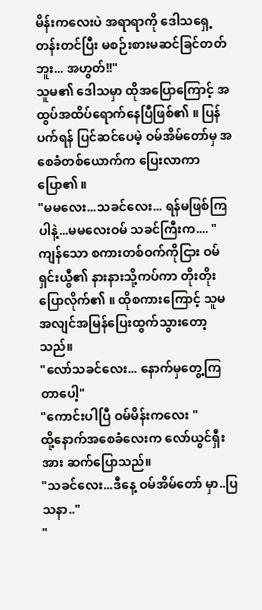မိန်းကလေးပဲ အရာရာကို ဒေါသရှေ့တန်းတင်ပြီး မစဉ်းစားမဆင်ခြင်တတ်ဘူး... အဟွတ်!!"
သူမ၏ ဒေါသမှာ ထိုအပြောကြောင့် အထွပ်အထိပ်ရောက်နေပြီဖြစ်၏ ။ ပြန်ပက်ရန် ပြင်ဆင်ပေမဲ့ ဝမ်အိမ်တော်မှ အစေခံတစ်ယောက်က ပြေးလာကာ ပြော၏ ။
"မမလေး...သခင်လေး... ရန်မဖြစ်ကြပါနဲ့...မမလေးဝမ် သခင်ကြီးက.... "
ကျန်သော စကားတစ်ဝက်ကိုငြား ဝမ်ရှင်းယွီ၏ နားနားသို့ကပ်ကာ တိုးတိုးပြောလိုက်၏ ။ ထိုစကားကြောင့် သူမ အလျင်အမြန်ပြေးထွက်သွားတော့သည်။
"လော်သခင်လေး... နောက်မှတွေ့ကြတာပေါ့"
"ကောင်းပါပြီ ဝမ်မိန်းကလေး "
ထို့နောက်အစေခံလေးက လော်ယွင်ရှီးအား ဆက်ပြောသည်။
"သခင်လေး...ဒီနေ့ ဝမ်အိမ်တော် မှာ..ပြသနာ.."
"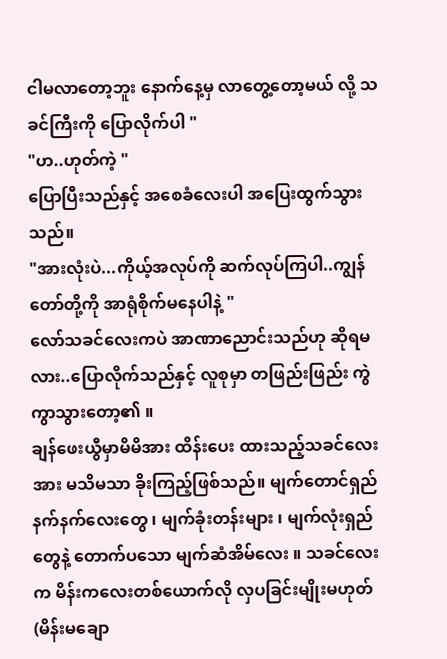ငါမလာတော့ဘူး နောက်နေ့မှ လာတွေ့တော့မယ် လို့ သခင်ကြီးကို ပြောလိုက်ပါ "
"ဟ..ဟုတ်ကဲ့ "
ပြောပြီးသည်နှင့် အစေခံလေးပါ အပြေးထွက်သွားသည်။
"အားလုံးပဲ...ကိုယ့်အလုပ်ကို ဆက်လုပ်ကြပါ..ကျွန်တော်တို့ကို အာရုံစိုက်မနေပါနဲ့ "
လော်သခင်လေးကပဲ အာဏာညောင်းသည်ဟု ဆိုရမလား..ပြောလိုက်သည်နှင့် လူစုမှာ တဖြည်းဖြည်း ကွဲကွာသွားတော့၏ ။
ချန်ဖေးယွီမှာမိမိအား ထိန်းပေး ထားသည့်သခင်လေးအား မသိမသာ ခိုးကြည့်ဖြစ်သည်။ မျက်တောင်ရှည်နက်နက်လေးတွေ ၊ မျက်ခုံးတန်းများ ၊ မျက်လုံးရှည်တွေနဲ့ တောက်ပသော မျက်ဆံအိမ်လေး ။ သခင်လေးက မိန်းကလေးတစ်ယောက်လို လှပခြင်းမျိုးမဟုတ် (မိန်းမချော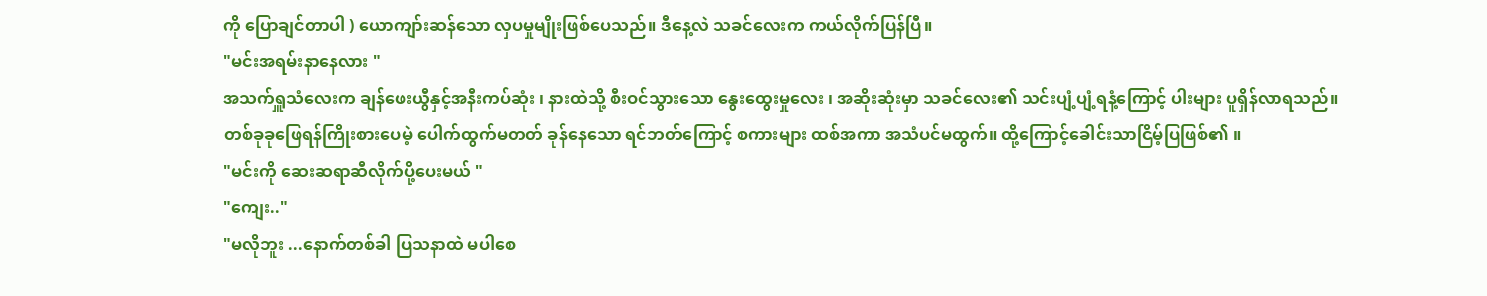ကို ပြောချင်တာပါ ) ယောကျာ်းဆန်သော လှပမှုမျိုးဖြစ်ပေသည်။ ဒီနေ့လဲ သခင်လေးက ကယ်လိုက်ပြန်ပြီ။
"မင်းအရမ်းနာနေလား "
အသက်ရှူသံလေးက ချန်ဖေးယွီနှင့်အနီးကပ်ဆုံး ၊ နားထဲသို့ စီးဝင်သွားသော နွေးထွေးမှုလေး ၊ အဆိုးဆုံးမှာ သခင်လေး၏ သင်းပျံ့ပျံ့ရနံ့ကြောင့် ပါးများ ပူရှိန်လာရသည်။
တစ်ခုခုဖြေရန်ကြိုးစားပေမဲ့ ပေါက်ထွက်မတတ် ခုန်နေသော ရင်ဘတ်ကြောင့် စကားများ ထစ်အကာ အသံပင်မထွက်။ ထို့ကြောင့်ခေါင်းသာငြိမ့်ပြဖြစ်၏ ။
"မင်းကို ဆေးဆရာဆီလိုက်ပို့ပေးမယ် "
"ကျေး.."
"မလိုဘူး ...နောက်တစ်ခါ ပြသနာထဲ မပါစေ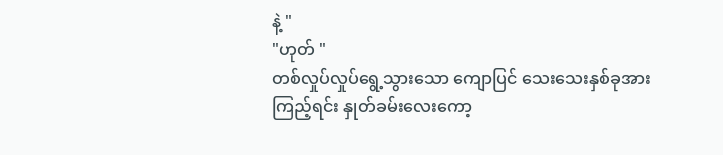နဲ့ "
"ဟုတ် "
တစ်လှုပ်လှုပ်ရွေ့သွားသော ကျောပြင် သေးသေးနှစ်ခုအားကြည့်ရင်း နှုတ်ခမ်းလေးကော့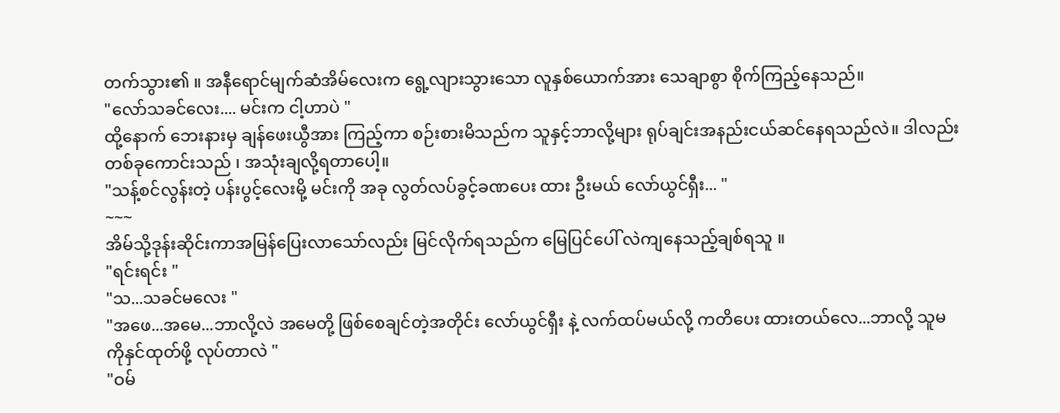တက်သွား၏ ။ အနီရောင်မျက်ဆံအိမ်လေးက ရွေ့လျားသွားသော လူနှစ်ယောက်အား သေချာစွာ စိုက်ကြည့်နေသည်။
"လော်သခင်လေး.... မင်းက ငါ့ဟာပဲ "
ထို့နောက် ဘေးနားမှ ချန်ဖေးယွီအား ကြည့်ကာ စဉ်းစားမိသည်က သူနှင့်ဘာလို့များ ရုပ်ချင်းအနည်းငယ်ဆင်နေရသည်လဲ။ ဒါလည်းတစ်ခုကောင်းသည် ၊ အသုံးချလို့ရတာပေါ့။
"သန့်စင်လွန်းတဲ့ ပန်းပွင့်လေးမို့ မင်းကို အခု လွတ်လပ်ခွင့်ခဏပေး ထား ဦးမယ် လော်ယွင်ရှီး... "
~~~
အိမ်သို့ဒုန်းဆိုင်းကာအမြန်ပြေးလာသော်လည်း မြင်လိုက်ရသည်က မြေပြင်ပေါ် လဲကျနေသည့်ချစ်ရသူ ။
"ရင်းရင်း "
"သ...သခင်မလေး "
"အဖေ...အမေ...ဘာလို့လဲ အမေတို့ ဖြစ်စေချင်တဲ့အတိုင်း လော်ယွင်ရှီး နဲ့ လက်ထပ်မယ်လို့ ကတိပေး ထားတယ်လေ...ဘာလို့ သူမကိုနှင်ထုတ်ဖို့ လုပ်တာလဲ "
"ဝမ်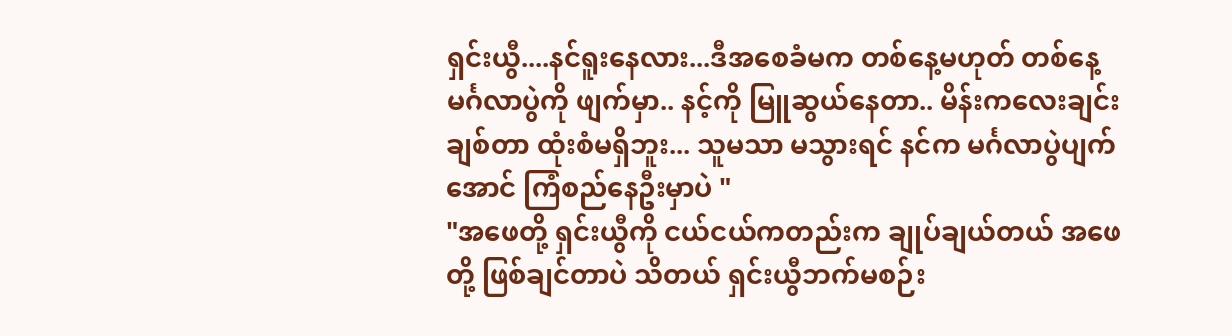ရှင်းယွီ....နင်ရူးနေလား...ဒီအစေခံမက တစ်နေ့မဟုတ် တစ်နေ့ မင်္ဂလာပွဲကို ဖျက်မှာ.. နင့်ကို မြူဆွယ်နေတာ.. မိန်းကလေးချင်း ချစ်တာ ထုံးစံမရှိဘူး... သူမသာ မသွားရင် နင်က မင်္ဂလာပွဲပျက်အောင် ကြံစည်နေဦးမှာပဲ "
"အဖေတို့ ရှင်းယွီကို ငယ်ငယ်ကတည်းက ချုပ်ချယ်တယ် အဖေတို့ ဖြစ်ချင်တာပဲ သိတယ် ရှင်းယွီဘက်မစဉ်း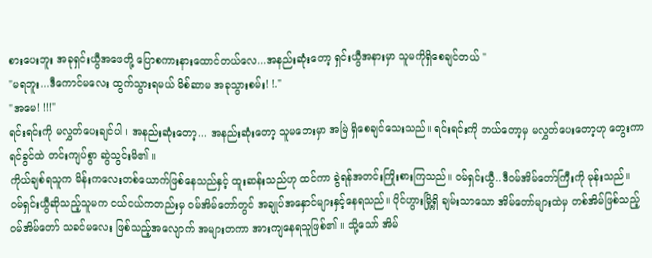စားပေးဘူး အခုရှင်းယွီအဖေတို့ ပြောစကားနားထောင်တယ်လေ...အနည်းဆုံးတော့ ရှင်းယွီအနားမှာ သူမကိုရှိစေချင်တယ် "
"မရဘူး...ဒီကောင်မလေး ထွက်သွားရမယ် မိစ်ဆာမ အခုသွားစမ်း! !."
"အမေ! !!!"
ရင်းရင်းကို မလွှတ်ပေးချင်ပါ ၊ အနည်းဆုံးတော့... အနည်းဆုံးတော့ သူမဘေးမှာ အမြဲ ရှိစေချင်သေးသည်။ ရင်းရင်းကို ဘယ်တော့မှ မလွှတ်ပေးတော့ဟု တွေးကာ ရင်ခွင်ထဲ တင်းကျပ်စွာ ဆွဲသွင်းမိ၏ ။
ကိုယ်ချစ်ရသူက မိန်းကလေးတစ်ယောက်ဖြစ်နေသည်နှင့် ထူးဆန်းသည်ဟု ထင်ကာ ခွဲရန်အတင်းကြိုးစားကြသည်။ ဝမ်ရှင်းယွီ..ဒီဝမ်အိမ်တော်ကြီးကို မုန်းသည်။
ဝမ်ရှင်းယွီဆိုသည့်သူမက ငယ်ငယ်ကတည်းမှ ဝမ်အိမ်တော်တွင် အချုပ်အနှောင်များနှင့်နေရသည်။ ပိုင်ဟွားမြို့ရှိ ချမ်းသာသော အိမ်တော်များထဲမှ တစ်အိမ်ဖြစ်သည့် ဝမ်အိမ်တော် သခင်မလေး ဖြစ်သည့်အလျောက် အများတကာ အားကျနေရသူဖြစ်၏ ။ သို့သော် အိမ်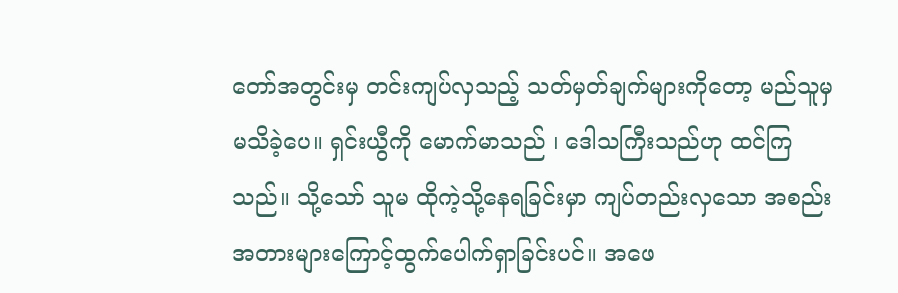တော်အတွင်းမှ တင်းကျပ်လှသည့် သတ်မှတ်ချက်များကိုတော့ မည်သူမှမသိခဲ့ပေ။ ရှင်းယွီကို မောက်မာသည် ၊ ဒေါသကြီးသည်ဟု ထင်ကြသည်။ သို့သော် သူမ ထိုကဲ့သို့နေရခြင်းမှာ ကျပ်တည်းလှသော အစည်းအတားများကြောင့်ထွက်ပေါက်ရှာခြင်းပင်။ အဖေ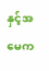နှင့်အမေက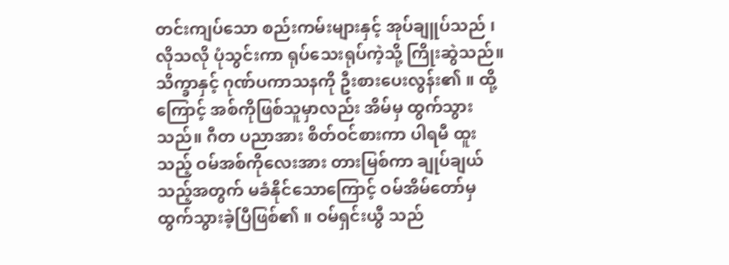တင်းကျပ်သော စည်းကမ်းများနှင့် အုပ်ချူပ်သည် ၊ လိုသလို ပုံသွင်းကာ ရုပ်သေးရုပ်ကဲ့သို့ ကြိုးဆွဲသည်။
သိက္ခာနှင့် ဂုဏ်ပကာသနကို ဦးစားပေးလွန်း၏ ။ ထို့ကြောင့် အစ်ကိုဖြစ်သူမှာလည်း အိမ်မှ ထွက်သွားသည်။ ဂီတ ပညာအား စိတ်ဝင်စားကာ ပါရမီ ထူးသည့် ဝမ်အစ်ကိုလေးအား တားမြစ်ကာ ချုပ်ချယ်သည့်အတွက် မခံနိုင်သောကြောင့် ဝမ်အိမ်တော်မှ ထွက်သွားခဲ့ပြီဖြစ်၏ ။ ဝမ်ရှင်းယွီ သည်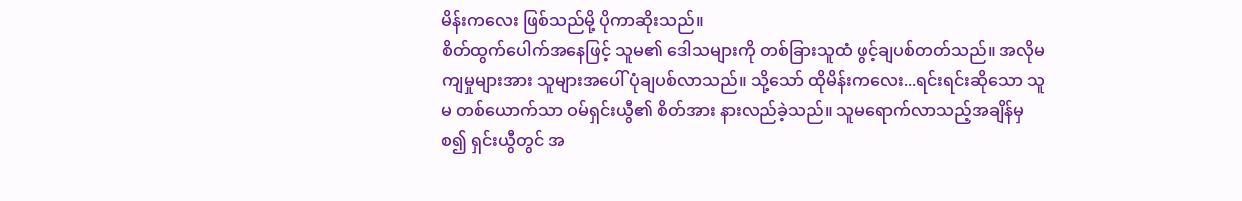မိန်းကလေး ဖြစ်သည်မို့ ပိုကာဆိုးသည်။
စိတ်ထွက်ပေါက်အနေဖြင့် သူမ၏ ဒေါသများကို တစ်ခြားသူထံ ဖွင့်ချပစ်တတ်သည်။ အလိုမကျမှုများအား သူများအပေါ် ပုံချပစ်လာသည်။ သို့သော် ထိုမိန်းကလေး...ရင်းရင်းဆိုသော သူမ တစ်ယောက်သာ ဝမ်ရှင်းယွီ၏ စိတ်အား နားလည်ခဲ့သည်။ သူမရောက်လာသည့်အချိန်မှစ၍ ရှင်းယွီတွင် အ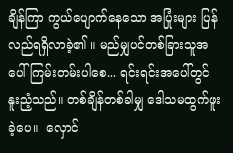ချိန်ကြာ ကွယ်ပျောက်နေသော အပြုံးများ ပြန်လည်ရရှိလာခဲ့၏ ။ မည်မျှပင်တစ်ခြားသူအပေါ်ကြမ်းတမ်းပါစေ... ရင်းရင်းအပေါ်တွင် နူးညံ့သည်။ တစ်ချိန်တစ်ခါမျှ ဒေါသမထွက်ဖူးခဲ့ပေ။  လှောင်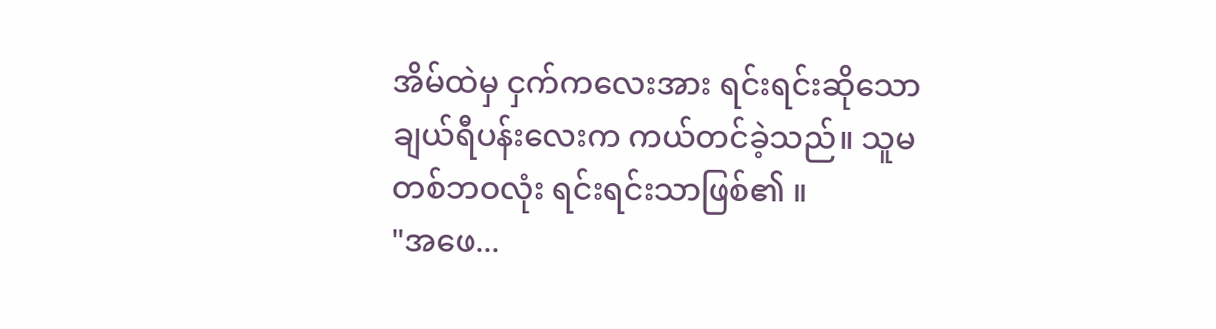အိမ်ထဲမှ ငှက်ကလေးအား ရင်းရင်းဆိုသော ချယ်ရီပန်းလေးက ကယ်တင်ခဲ့သည်။ သူမတစ်ဘဝလုံး ရင်းရင်းသာဖြစ်၏ ။
"အဖေ...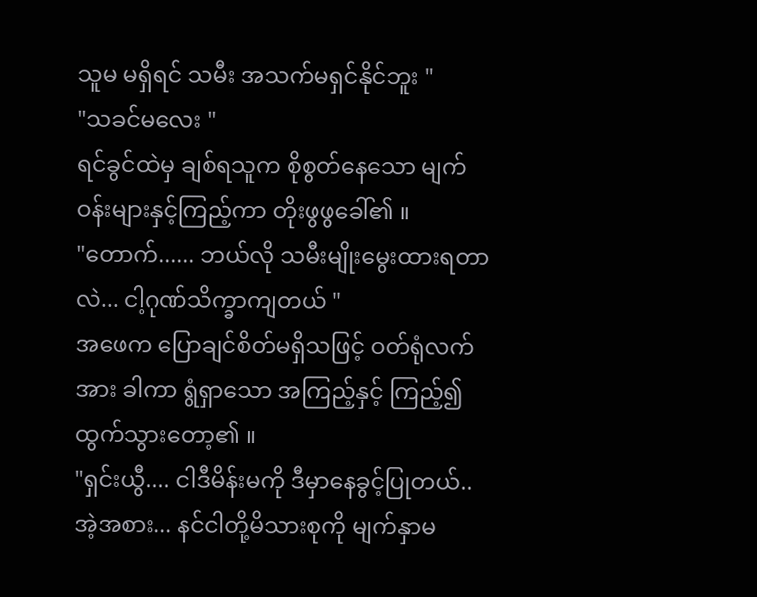သူမ မရှိရင် သမီး အသက်မရှင်နိုင်ဘူး "
"သခင်မလေး "
ရင်ခွင်ထဲမှ ချစ်ရသူက စိုစွတ်နေသော မျက်ဝန်းများနှင့်ကြည့်ကာ တိုးဖွဖွခေါ်၏ ။
"တောက်...... ဘယ်လို သမီးမျိုးမွေးထားရတာလဲ... ငါ့ဂုဏ်သိက္ခာကျတယ် "
အဖေက ပြောချင်စိတ်မရှိသဖြင့် ဝတ်ရုံလက်အား ခါကာ ရွံရှာသော အကြည့်နှင့် ကြည့်၍ ထွက်သွားတော့၏ ။
"ရှင်းယွီ.... ငါဒီမိန်းမကို ဒီမှာနေခွင့်ပြုတယ်..အဲ့အစား... နင်ငါတို့မိသားစုကို မျက်နှာမ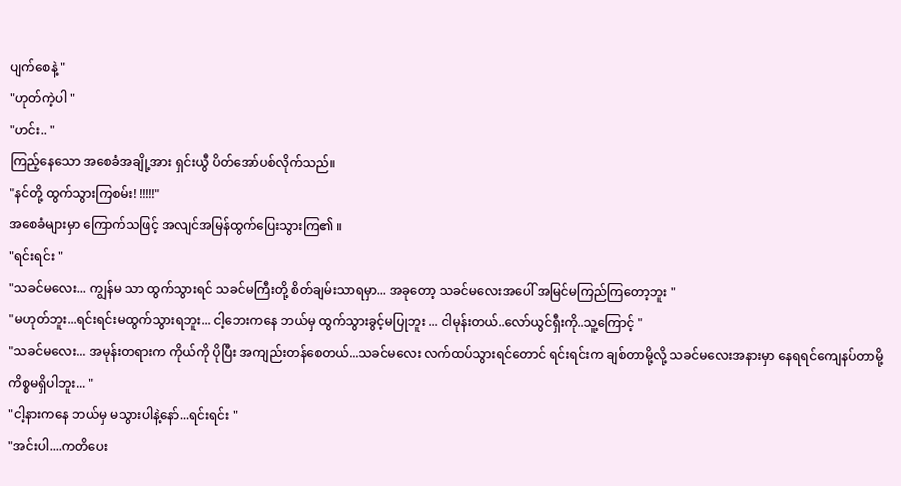ပျက်စေနဲ့ "
"ဟုတ်ကဲ့ပါ "
"ဟင်း.. "
ကြည့်နေသော အစေခံအချို့အား ရှင်းယွီ ပိတ်အော်ပစ်လိုက်သည်။
"နင်တို့ ထွက်သွားကြစမ်း! !!!!!"
အစေခံများမှာ ကြောက်သဖြင့် အလျင်အမြန်ထွက်ပြေးသွားကြ၏ ။
"ရင်းရင်း "
"သခင်မလေး... ကျွန်မ သာ ထွက်သွားရင် သခင်မကြီးတို့ စိတ်ချမ်းသာရမှာ... အခုတော့ သခင်မလေးအပေါ် အမြင်မကြည်ကြတော့ဘူး "
"မဟုတ်ဘူး...ရင်းရင်းမထွက်သွားရဘူး... ငါ့ဘေးကနေ ဘယ်မှ ထွက်သွားခွင့်မပြုဘူး ... ငါမုန်းတယ်..လော်ယွင်ရှီးကို..သူ့ကြောင့် "
"သခင်မလေး... အမုန်းတရားက ကိုယ်ကို ပိုပြီး အကျည်းတန်စေတယ်...သခင်မလေး လက်ထပ်သွားရင်တောင် ရင်းရင်းက ချစ်တာမို့လို့ သခင်မလေးအနားမှာ နေရရင်ကျေနပ်တာမို့ ကိစ္စမရှိပါဘူး... "
"ငါ့နားကနေ ဘယ်မှ မသွားပါနဲ့နော်...ရင်းရင်း "
"အင်းပါ....ကတိပေး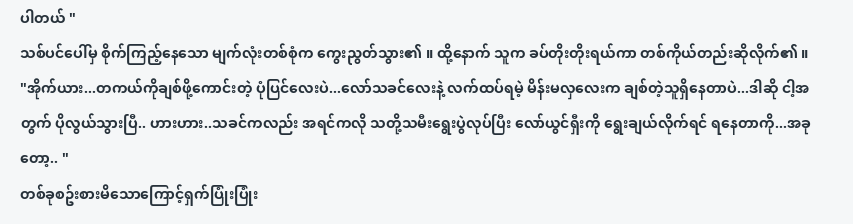ပါတယ် "
သစ်ပင်ပေါ်မှ စိုက်ကြည့်နေသော မျက်လုံးတစ်စုံက ကွေးညွတ်သွား၏ ။ ထို့နောက် သူက ခပ်တိုးတိုးရယ်ကာ တစ်ကိုယ်တည်းဆိုလိုက်၏ ။
"အိုက်ယား...တကယ်ကိုချစ်ဖို့ကောင်းတဲ့ ပုံပြင်လေးပဲ...လော်သခင်လေးနဲ့ လက်ထပ်ရမဲ့ မိန်းမလှလေးက ချစ်တဲ့သူရှိနေတာပဲ...ဒါဆို ငါ့အတွက် ပိုလွယ်သွားပြီ.. ဟားဟား..သခင်ကလည်း အရင်ကလို သတို့သမီးရွေးပွဲလုပ်ပြီး လော်ယွင်ရှီးကို ရွေးချယ်လိုက်ရင် ရနေတာကို...အခုတော့.. "
တစ်ခုစဥ်းစားမိသောကြောင့်ရှက်ပြုံးပြုံး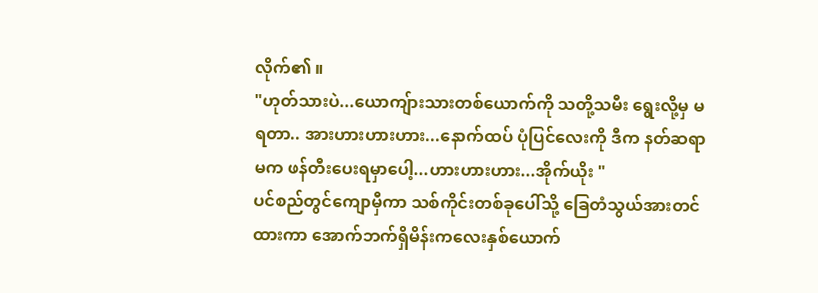လိုက်၏ ။
"ဟုတ်သားပဲ...ယောကျ်ားသားတစ်ယောက်ကို သတို့သမီး ရွေးလို့မှ မရတာ.. အားဟားဟားဟား...နောက်ထပ် ပုံပြင်လေးကို ဒီက နတ်ဆရာမက ဖန်တီးပေးရမှာပေါ့...ဟားဟားဟား...အိုက်ယိုး "
ပင်စည်တွင်ကျောမှီကာ သစ်ကိုင်းတစ်ခုပေါ်သို့ ခြေတံသွယ်အားတင်ထားကာ အောက်ဘက်ရှိမိန်းကလေးနှစ်ယောက်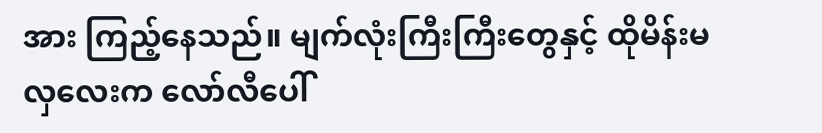အား ကြည့်နေသည်။ မျက်လုံးကြီးကြီးတွေနှင့် ထိုမိန်းမလှလေးက လော်လီပေါ်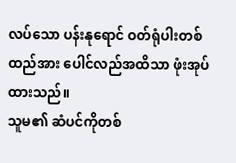လပ်သော ပန်းနုရောင် ဝတ်ရုံပါးတစ်ထည်အား ပေါင်လည်အထိသာ ဖုံးအုပ်ထားသည်။
သူမ၏ ဆံပင်ကိုတစ်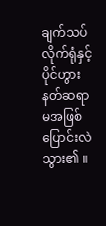ချက်သပ်လိုက်ရုံနှင့် ပိုင်ဟွားနတ်ဆရာမအဖြစ်ပြောင်းလဲသွား၏ ။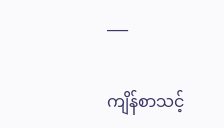___

ကျိန်စာသင့်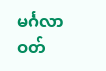မင်္ဂလာဝတ်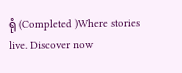ရုံ (Completed )Where stories live. Discover now